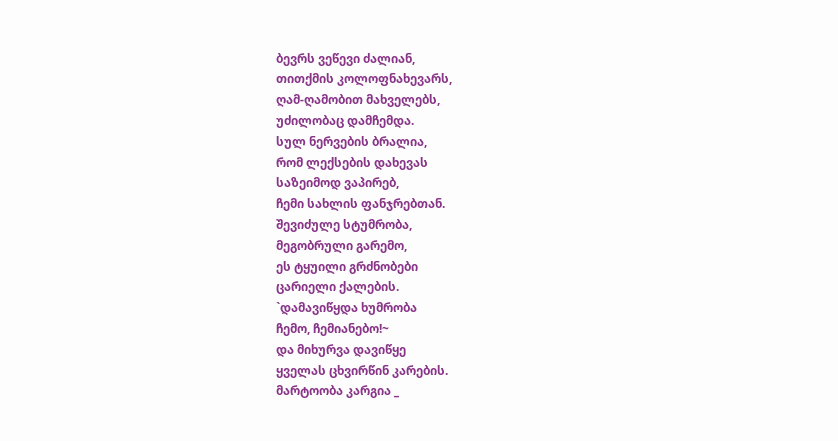ბევრს ვეწევი ძალიან,
თითქმის კოლოფნახევარს,
ღამ-ღამობით მახველებს,
უძილობაც დამჩემდა.
სულ ნერვების ბრალია,
რომ ლექსების დახევას
საზეიმოდ ვაპირებ,
ჩემი სახლის ფანჯრებთან.
შევიძულე სტუმრობა,
მეგობრული გარემო,
ეს ტყუილი გრძნობები
ცარიელი ქალების.
`დამავიწყდა ხუმრობა
ჩემო, ჩემიანებო!~
და მიხურვა დავიწყე
ყველას ცხვირწინ კარების.
მარტოობა კარგია _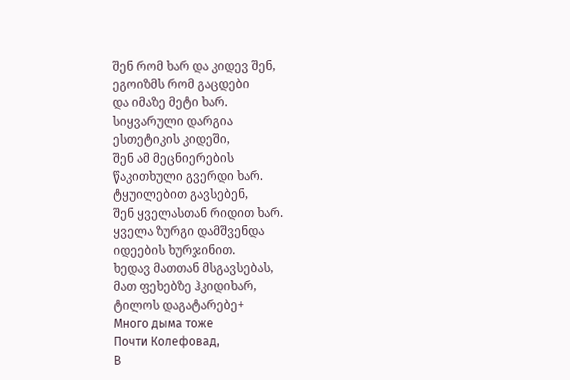შენ რომ ხარ და კიდევ შენ,
ეგოიზმს რომ გაცდები
და იმაზე მეტი ხარ.
სიყვარული დარგია
ესთეტიკის კიდეში,
შენ ამ მეცნიერების
წაკითხული გვერდი ხარ.
ტყუილებით გავსებენ,
შენ ყველასთან რიდით ხარ.
ყველა ზურგი დამშვენდა
იდეების ხურჯინით.
ხედავ მათთან მსგავსებას,
მათ ფეხებზე ჰკიდიხარ,
ტილოს დაგატარებე+
Много дыма тоже
Почти Колефовад,
В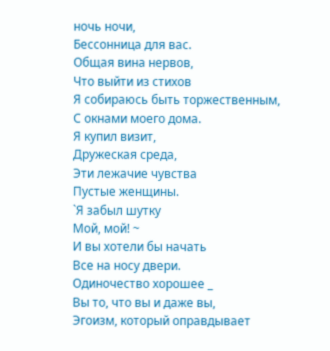ночь ночи,
Бессонница для вас.
Общая вина нервов,
Что выйти из стихов
Я собираюсь быть торжественным,
С окнами моего дома.
Я купил визит,
Дружеская среда,
Эти лежачие чувства
Пустые женщины.
`Я забыл шутку
Мой, мой! ~
И вы хотели бы начать
Все на носу двери.
Одиночество хорошее _
Вы то, что вы и даже вы,
Эгоизм, который оправдывает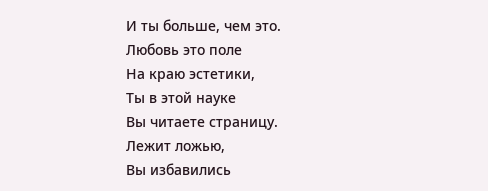И ты больше, чем это.
Любовь это поле
На краю эстетики,
Ты в этой науке
Вы читаете страницу.
Лежит ложью,
Вы избавились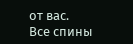от вас.
Все спины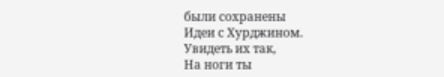были сохранены
Идеи с Хурджином.
Увидеть их так,
На ноги ты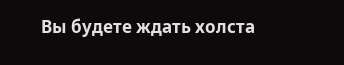Вы будете ждать холста